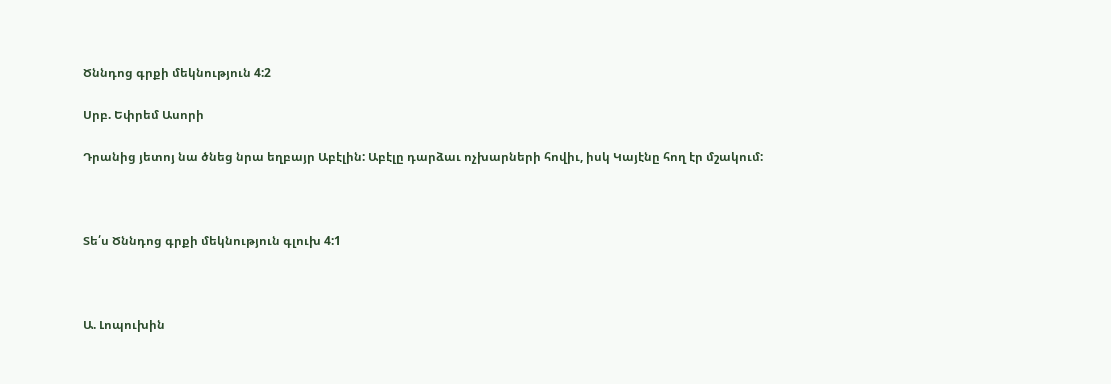Ծննդոց գրքի մեկնություն 4:2

Սրբ. Եփրեմ Ասորի

Դրանից յետոյ նա ծնեց նրա եղբայր Աբէլին: Աբէլը դարձաւ ոչխարների հովիւ, իսկ Կայէնը հող էր մշակում:



Տե՛ս Ծննդոց գրքի մեկնություն գլուխ 4:1



Ա. Լոպուխին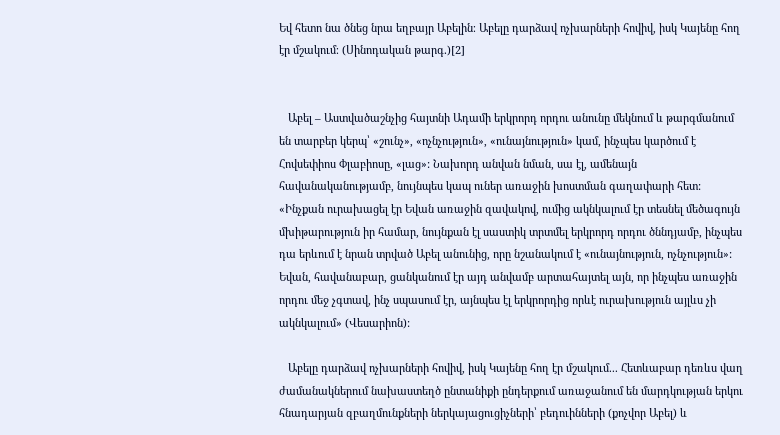Եվ հետո նա ծնեց նրա եղբայր Աբելին։ Աբելը դարձավ ոչխարների հովիվ, իսկ Կայենը հող էր մշակում։ (Սինոդական թարգ․)[2]


   Աբել – Աստվածաշնչից հայտնի Ադամի երկրորդ որդու անունը մեկնում և թարգմանում են տարբեր կերպ՝ «շունչ», «ոչնչություն», «ունայնություն» կամ, ինչպես կարծում է Հովսեփիոս Փլաբիոսը, «լաց»: Նախորդ անվան նման, սա էլ, ամենայն հավանականությամբ, նույնպես կապ ուներ առաջին խոստման գաղափարի հետ: «Ինչքան ուրախացել էր Եվան առաջին զավակով, ումից ակնկալում էր տեսնել մեծագույն մխիթարություն իր համար, նույնքան էլ սաստիկ տրտմել երկրորդ որդու ծննդյամբ, ինչպես դա երևում է նրան տրված Աբել անունից, որը նշանակում է «ունայնություն, ոչնչություն»: Եվան, հավանաբար, ցանկանում էր այդ անվամբ արտահայտել այն, որ ինչպես առաջին որդու մեջ չգտավ, ինչ սպասում էր, այնպես էլ երկրորդից որևէ ուրախություն այլևս չի ակնկալում» (Վեսարիոն):

   Աբելը դարձավ ոչխարների հովիվ, իսկ Կայենը հող էր մշակում... Հետևաբար դեռևս վաղ ժամանակներում նախաստեղծ ընտանիքի ընդերքում առաջանում են մարդկության երկու հնադարյան զբաղմունքների ներկայացուցիչների՝ բեդուինների (քոչվոր Աբել) և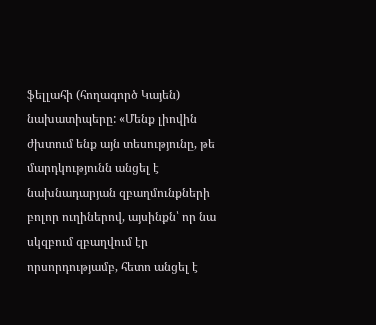ֆելլահի (հողագործ Կայեն) նախատիպերը: «Մենք լիովին ժխտում ենք այն տեսությունը, թե մարդկությունն անցել է նախնադարյան զբաղմունքների բոլոր ուղիներով, այսինքն՝ որ նա սկզբում զբաղվում էր որսորդությամբ, հետո անցել է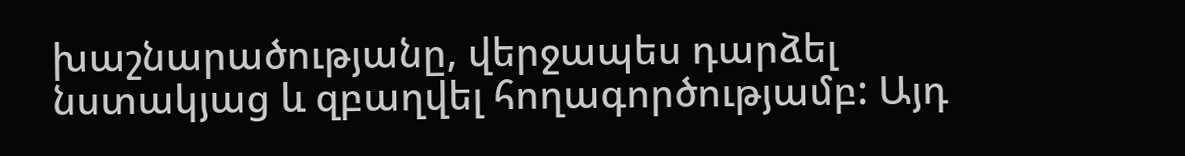խաշնարածությանը, վերջապես դարձել նստակյաց և զբաղվել հողագործությամբ: Այդ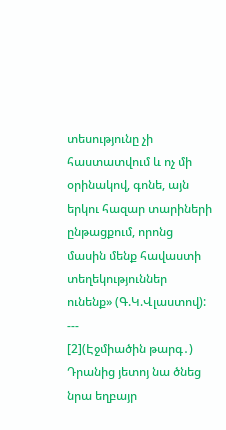տեսությունը չի հաստատվում և ոչ մի օրինակով, գոնե, այն երկու հազար տարիների ընթացքում, որոնց մասին մենք հավաստի տեղեկություններ ունենք» (Գ.Կ.Վլաստով):
---
[2](Էջմիածին թարգ․) Դրանից յետոյ նա ծնեց նրա եղբայր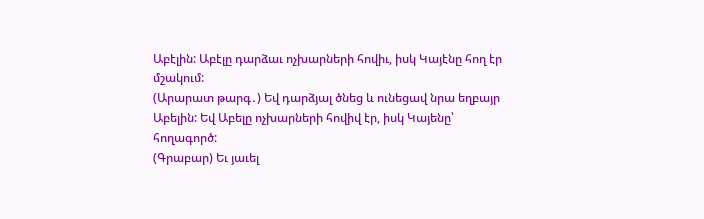Աբէլին: Աբէլը դարձաւ ոչխարների հովիւ, իսկ Կայէնը հող էր մշակում:
(Արարատ թարգ․) Եվ դարձյալ ծնեց և ունեցավ նրա եղբայր Աբելին: Եվ Աբելը ոչխարների հովիվ էր, իսկ Կայենը՝ հողագործ:
(Գրաբար) Եւ յաւել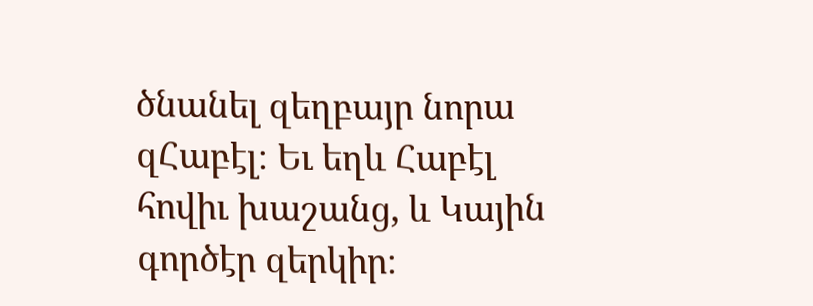ծնանել զեղբայր նորա զՀաբէլ։ Եւ եղև Հաբէլ հովիւ խաշանց, և Կային գործէր զերկիր։